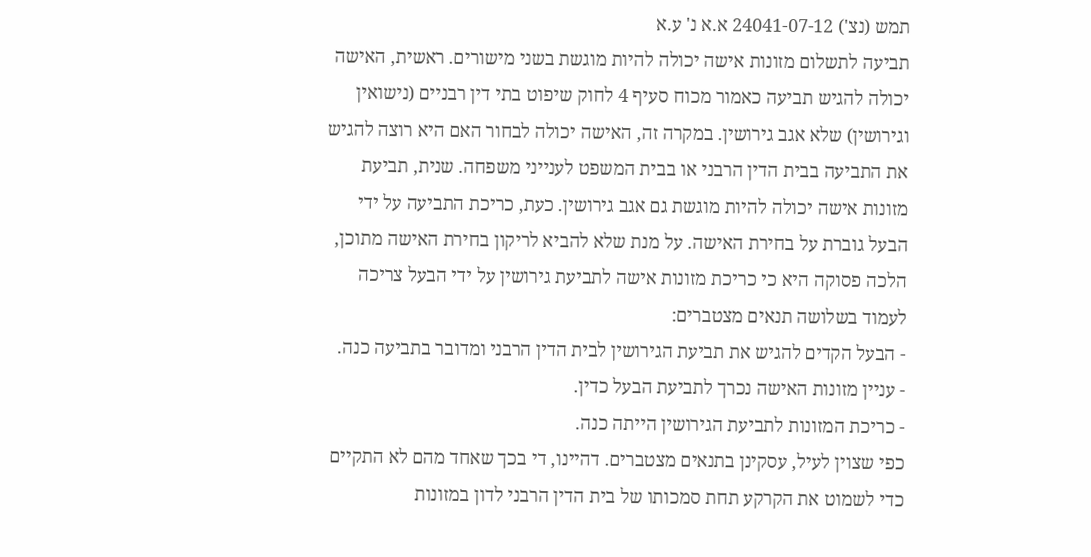תמש (נצ') 24041-07-12 א.א נ' ע.א
תביעה לתשלום מזונות אישה יכולה להיות מוגשת בשני מישורים. ראשית, האישה יכולה להגיש תביעה כאמור מכוח סעיף 4 לחוק שיפוט בתי דין רבניים (נישואין וגירושין) שלא אגב גירושין. במקרה זה, האישה יכולה לבחור האם היא רוצה להגיש את התביעה בבית הדין הרבני או בבית המשפט לענייני משפחה. שנית, תביעת מזונות אישה יכולה להיות מוגשת גם אגב גירושין. כעת, כריכת התביעה על ידי הבעל גוברת על בחירת האישה. על מנת שלא להביא לריקון בחירת האישה מתוכן, הלכה פסוקה היא כי כריכת מזונות אישה לתביעת גירושין על ידי הבעל צריכה לעמוד בשלושה תנאים מצטברים:
- הבעל הקדים להגיש את תביעת הגירושין לבית הדין הרבני ומדובר בתביעה כנה.
- עניין מזונות האישה נכרך לתביעת הבעל כדין.
- כריכת המזונות לתביעת הגירושין הייתה כנה.
כפי שצוין לעיל, עסקינן בתנאים מצטברים. דהיינו, די בכך שאחד מהם לא התקיים כדי לשמוט את הקרקע תחת סמכותו של בית הדין הרבני לדון במזונות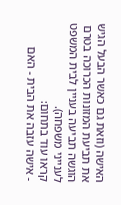האישה (וזאת גם כאשר הבעל הגיש את תביעת המזונות הכרוכה בטרם הוגשה תביעה בעניין לבית המשפט לענייני משפחה).
קראו עוד בתחום:
- אישה עזבה את הבית - האם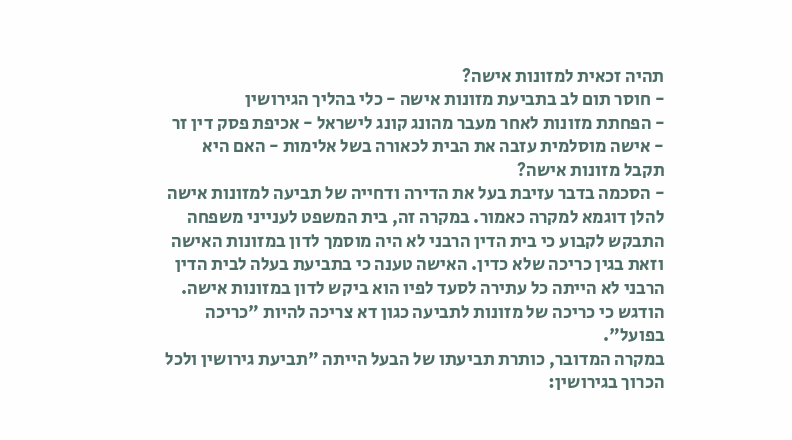תהיה זכאית למזונות אישה?
- חוסר תום לב בתביעת מזונות אישה - כלי בהליך הגירושין
- הפחתת מזונות לאחר מעבר מהונג קונג לישראל - אכיפת פסק דין זר
- אישה מוסלמית עזבה את הבית לכאורה בשל אלימות - האם היא תקבל מזונות אישה?
- הסכמה בדבר עזיבת בעל את הדירה ודחייה של תביעה למזונות אישה
להלן דוגמא למקרה כאמור. במקרה זה, בית המשפט לענייני משפחה התבקש לקבוע כי בית הדין הרבני לא היה מוסמך לדון במזונות האישה וזאת בגין כריכה שלא כדין. האישה טענה כי בתביעת בעלה לבית הדין הרבני לא הייתה כל עתירה לסעד לפיו הוא ביקש לדון במזונות אישה. הודגש כי כריכה של מזונות לתביעה כגון דא צריכה להיות "כריכה בפועל".
במקרה המדובר, כותרת תביעתו של הבעל הייתה "תביעת גירושין ולכל הכרוך בגירושין: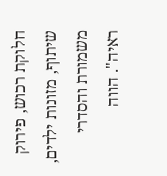חלוקת רכוש, פירוק שיתוף, מזונות ילדים, משמורת והסדרי ראיה". הווה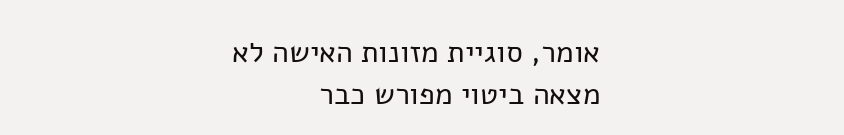אומר, סוגיית מזונות האישה לא מצאה ביטוי מפורש כבר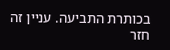בכותרת התביעה. עניין זה חזר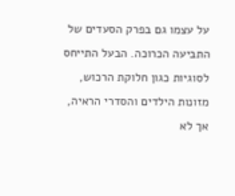על עצמו גם בפרק הסעדים של התביעה הכרוכה. הבעל התייחס לסוגיות כגון חלוקת הרכוש, מזונות הילדים והסדרי הראיה, אך לא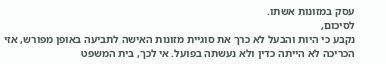עסק במזונות אשתו.
לסיכום,
נקבע כי היות והבעל לא כרך את סוגיית מזונות האישה לתביעה באופן מפורש, אזי הכריכה לא הייתה כדין ולא נעשתה בפועל. אי לכך, בית המשפט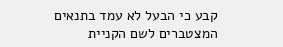קבע כי הבעל לא עמד בתנאים המצטברים לשם הקניית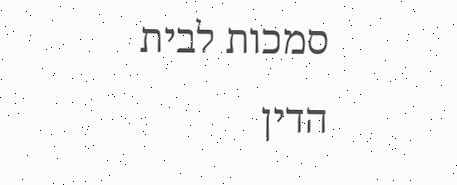סמכות לבית הדין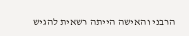הרבני והאישה הייתה רשאית להגיש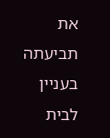את תביעתה בעניין לבית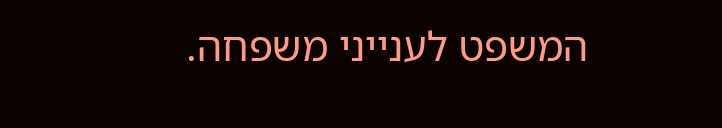המשפט לענייני משפחה.